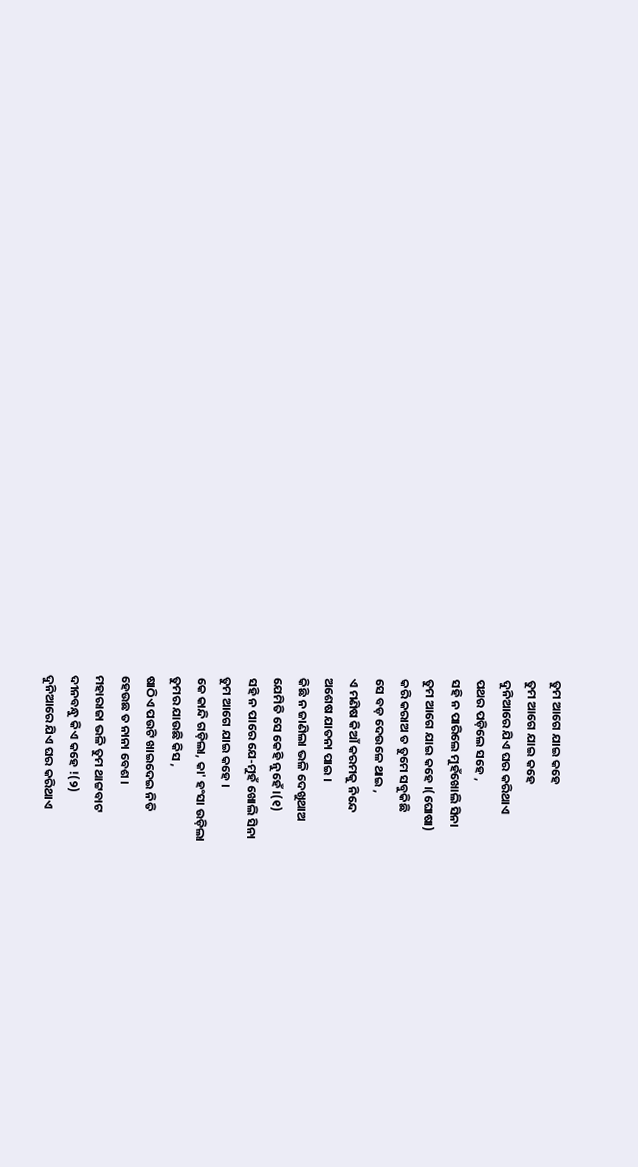ତୁମ ଆଗେ ଯାଇ କହେ
ତୁମ ଆଗେ ଯାଇ କହେ
ଦୁନିଆରେ ଯିଏ ଘର କରିଥାଏ
ପଥର ପଡ଼ିଲେ ସହେ ,
ସହି ନ ପାରିଲେ ମୁହଁଖୋଲି ସିନା
ତୁମ ଆଗେ ଯାଇ କହେ ।(ଘୋଷା)
କରି କରାଅ ତ ତୁମେ ସବୁକିଛି
ସେ ବଡ଼ ଦେଉଳେ ଥାଇ ,
ଏ ମଣିଷ କିଆଁ କରମକୁ ନିନ୍ଦେ
ଅଶେଷ ଯାତନା ପାଇ ।
କିଛି ନ ଜାଣିଲା ଭଳି ଦେଖୁଥାଅ
ଯେମିତି ସେ କେହି ନୁହେଁ ।(୧)
ସହି ନ ପାରେ ଯେ-ମୁହଁ ଖୋଲି ସିନା
ତୁମ ଆଗେ ଯାଇ କହେ ।
କେ କାନ୍ଦି ଗଡ଼ିଲା, କା' ହଂସା ଉଡ଼ିଲା
ତୁମର ଯାଉଛି କିସ ,
ଷାଠିଏ ପଉଟି ଖାଇଦେଇ ନିତି
ହେଉଛ ତ ନାନା ବେଶ ।
ମହାରାଜା ଭଳି ତୁମ ଥାଟ୍ଟବାଟ
ଦୀନବନ୍ଧୁ କିଏ କହେ !(୨)
ଦୁନିଆରେ ଯିଏ ଘର କରିଥାଏ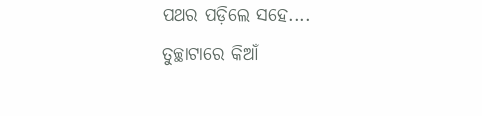ପଥର ପଡ଼ିଲେ ସହେ....
ତୁଚ୍ଛାଟାରେ କିଆଁ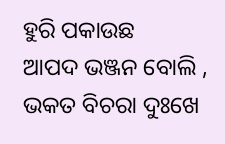ହୁରି ପକାଉଛ
ଆପଦ ଭଞ୍ଜନ ବୋଲି ,
ଭକତ ବିଚରା ଦୁଃଖେ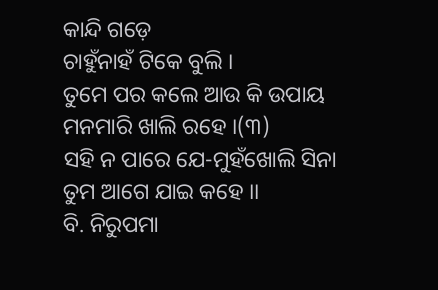କାନ୍ଦି ଗଡ଼େ
ଚାହୁଁନାହଁ ଟିକେ ବୁଲି ।
ତୁମେ ପର କଲେ ଆଉ କି ଉପାୟ
ମନମାରି ଖାଲି ରହେ ।(୩)
ସହି ନ ପାରେ ଯେ-ମୁହଁଖୋଲି ସିନା
ତୁମ ଆଗେ ଯାଇ କହେ ।।
ବି. ନିରୁପମା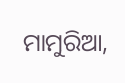ମାମୁରିଆ,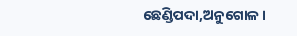ଛେଣ୍ଡିପଦା,ଅନୁଗୋଳ।